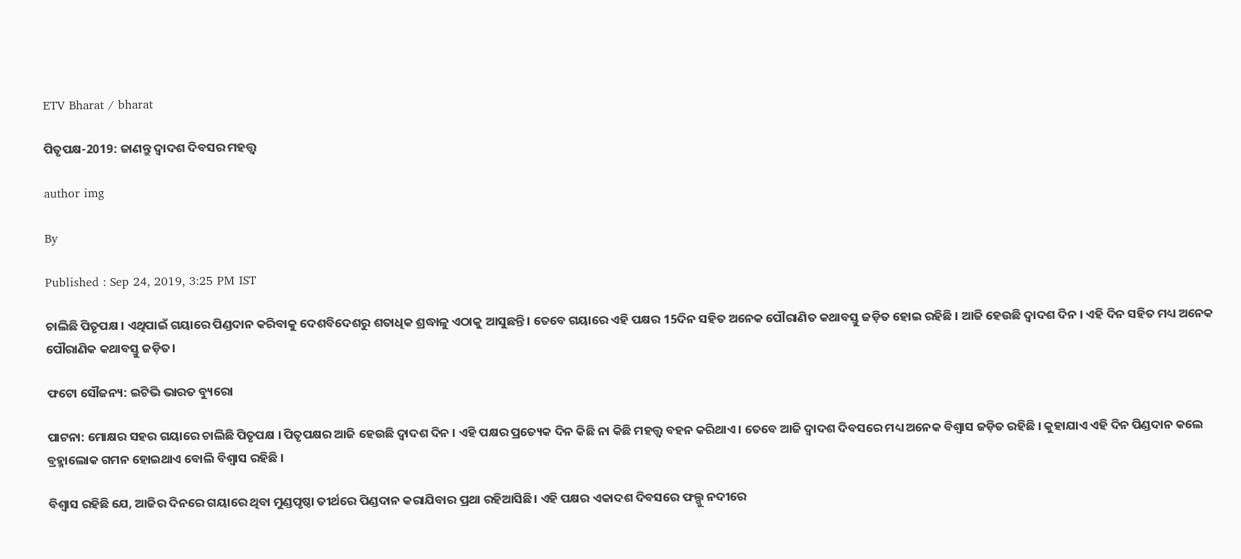ETV Bharat / bharat

ପିତୃପକ୍ଷ-2019: ଜାଣନ୍ତୁ ଦ୍ବାଦଶ ଦିବସର ମହତ୍ତ୍ବ

author img

By

Published : Sep 24, 2019, 3:25 PM IST

ଚାଲିଛି ପିତୃପକ୍ଷ । ଏଥିପାଇଁ ଗୟାରେ ପିଣ୍ଡଦାନ କରିବାକୁ ଦେଶବିଦେଶରୁ ଶତାଧିକ ଶ୍ରଦ୍ଧାଳୁ ଏଠାକୁ ଆସୁଛନ୍ତି । ତେବେ ଗୟାରେ ଏହି ପକ୍ଷର 15ଦିନ ସହିତ ଅନେକ ପୌରାଣିତ କଥାବସ୍ତୁ ଜଡ଼ିତ ହୋଇ ରହିଛି । ଆଜି ହେଉଛି ଦ୍ବାଦଶ ଦିନ । ଏହି ଦିନ ସହିତ ମଧ୍ୟ ଅନେକ ପୌରାଣିକ କଥାବସ୍ତୁ ଜଡ଼ିତ।

ଫଟୋ ସୌଜନ୍ୟ: ଇଟିଭି ଭାରତ ବ୍ୟୁରୋ

ପାଟନା: ମୋକ୍ଷର ସହର ଗୟାରେ ଚାଲିଛି ପିତୃପକ୍ଷ । ପିତୃପକ୍ଷର ଆଜି ହେଉଛି ଦ୍ବାଦଶ ଦିନ । ଏହି ପକ୍ଷର ପ୍ରତ୍ୟେକ ଦିନ କିଛି ନା କିଛି ମହତ୍ତ୍ବ ବହନ କରିଥାଏ । ତେବେ ଆଜି ଦ୍ବାଦଶ ଦିବସରେ ମଧ୍ୟ ଅନେକ ବିଶ୍ବାସ ଜଡ଼ିତ ରହିଛି । କୁହାଯାଏ ଏହି ଦିନ ପିଣ୍ଡଦାନ କଲେ ବ୍ରହ୍ମାଲୋକ ଗମନ ହୋଇଥାଏ ବୋଲି ବିଶ୍ବାସ ରହିଛି ।

ବିଶ୍ବାସ ରହିଛି ଯେ, ଆଜିର ଦିନରେ ଗୟାରେ ଥିବା ମୁଣ୍ଡପୃଷ୍ଠା ତୀର୍ଥରେ ପିଣ୍ଡଦାନ କରାଯିବାର ପ୍ରଥା ରହିଆସିଛି। ଏହି ପକ୍ଷର ଏକାଦଶ ଦିବସରେ ଫଲ୍ଗୁ ନଦୀରେ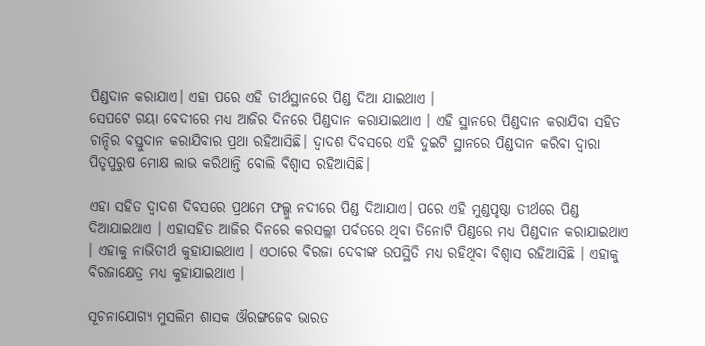ପିଣ୍ଡଦାନ କରାଯାଏ। ଏହା ପରେ ଏହି ତୀର୍ଥସ୍ଥାନରେ ପିଣ୍ଡ ଦିଆ ଯାଇଥାଏ ।
ସେପଟେ ଗୟା ବେଦୀରେ ମଧ୍ୟ ଆଜିର ଦିନରେ ପିଣ୍ଡଦାନ କରାଯାଇଥାଏ । ଏହି ସ୍ଥାନରେ ପିଣ୍ଡଦାନ କରାଯିବା ସହିତ ଚାନ୍ଦିର ବସ୍ତୁଦାନ କରାଯିବାର ପ୍ରଥା ରହିଆସିଛି। ଦ୍ବାଦଶ ଦିବସରେ ଏହି ଦୁଇଟି ସ୍ଥାନରେ ପିଣ୍ଡଦାନ କରିବା ଦ୍ବାରା ପିତୃପୁରୁଷ ମୋକ୍ଷ ଲାଭ କରିଥାନ୍ତି ବୋଲି ବିଶ୍ବାସ ରହିଆସିଛି।

ଏହା ସହିତ ଦ୍ବାଦଶ ଦିବସରେ ପ୍ରଥମେ ଫଲ୍ଗୁ ନଦୀରେ ପିଣ୍ଡ ଦିଆଯାଏ। ପରେ ଏହି ମୁଣ୍ଡପୃଷ୍ଠା ତୀର୍ଥରେ ପିଣ୍ଡ ଦିଆଯାଇଥାଏ । ଏହାସହିତ ଆଜିର ଦିନରେ କରସଲ୍ଲୀ ପର୍ବତରେ ଥିବା ତିନୋଟି ପିଣ୍ଡରେ ମଧ୍ୟ ପିଣ୍ଡଦାନ କରାଯାଇଥାଏ । ଏହାକୁ ନାଭିତୀର୍ଥ କୁହାଯାଇଥାଏ । ଏଠାରେ ବିରଜା ଦେବୀଙ୍କ ଉପସ୍ଥିତି ମଧ୍ୟ ରହିଥିବା ବିଶ୍ବାସ ରହିଆସିଛି । ଏହାକୁ ବିରଜାକ୍ଷେତ୍ର ମଧ୍ୟ କୁହାଯାଇଥାଏ ।

ସୂଚନାଯୋଗ୍ୟ ମୁସଲିମ ଶାସକ ଔରଙ୍ଗଜେବ ଭାରତ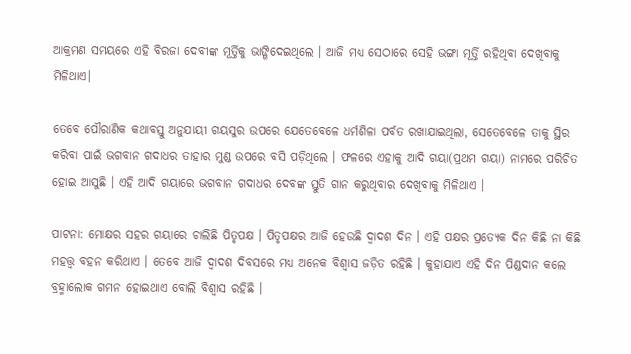ଆକ୍ରମଣ ସମୟରେ ଏହି ବିରଜା ଦେବୀଙ୍କ ମୂର୍ତ୍ତିକୁ ଭାଙ୍ଗିଦେଇଥିଲେ । ଆଜି ମଧ୍ୟ ସେଠାରେ ସେହି ଭଙ୍ଗା ମୂର୍ତ୍ତି ରହିଥିବା ଦେଖିବାକୁ ମିଳିଥାଏ।

ତେବେ ପୌରାଣିକ କଥାବସ୍ତୁ ଅନୁଯାୟୀ ଗୟସୁର ଉପରେ ଯେତେବେଳେ ଧର୍ମଶିଳା ପର୍ବତ ରଖାଯାଇଥିଲା, ସେତେବେଳେ ତାକୁ ସ୍ଥିର କରିବା ପାଇଁ ଭଗବାନ ଗଦାଧର ତାହାର ମୁଣ୍ଡ ଉପରେ ବସି ପଡ଼ିଥିଲେ । ଫଳରେ ଏହାକୁ ଆଦି ଗୟା(ପ୍ରଥମ ଗୟା) ନାମରେ ପରିଚିତ ହୋଇ ଆସୁଛି । ଏହି ଆଦି ଗୟାରେ ଭଗବାନ ଗଦାଧର ଦେବଙ୍କ ସ୍ତୁତି ଗାନ କରୁଥିବାର ଦେଖିବାକୁ ମିଳିଥାଏ ।

ପାଟନା: ମୋକ୍ଷର ସହର ଗୟାରେ ଚାଲିଛି ପିତୃପକ୍ଷ । ପିତୃପକ୍ଷର ଆଜି ହେଉଛି ଦ୍ବାଦଶ ଦିନ । ଏହି ପକ୍ଷର ପ୍ରତ୍ୟେକ ଦିନ କିଛି ନା କିଛି ମହତ୍ତ୍ବ ବହନ କରିଥାଏ । ତେବେ ଆଜି ଦ୍ବାଦଶ ଦିବସରେ ମଧ୍ୟ ଅନେକ ବିଶ୍ବାସ ଜଡ଼ିତ ରହିଛି । କୁହାଯାଏ ଏହି ଦିନ ପିଣ୍ଡଦାନ କଲେ ବ୍ରହ୍ମାଲୋକ ଗମନ ହୋଇଥାଏ ବୋଲି ବିଶ୍ବାସ ରହିଛି ।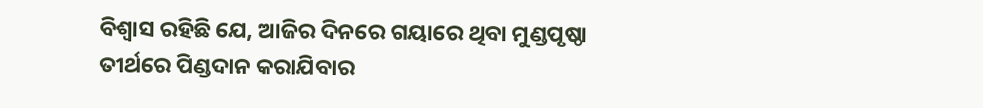ବିଶ୍ବାସ ରହିଛି ଯେ, ଆଜିର ଦିନରେ ଗୟାରେ ଥିବା ମୁଣ୍ଡପୃଷ୍ଠା ତୀର୍ଥରେ ପିଣ୍ଡଦାନ କରାଯିବାର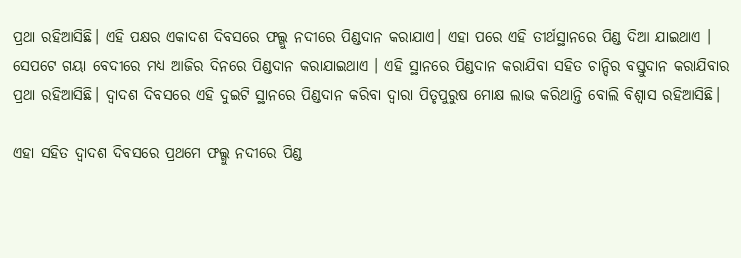ପ୍ରଥା ରହିଆସିଛି। ଏହି ପକ୍ଷର ଏକାଦଶ ଦିବସରେ ଫଲ୍ଗୁ ନଦୀରେ ପିଣ୍ଡଦାନ କରାଯାଏ। ଏହା ପରେ ଏହି ତୀର୍ଥସ୍ଥାନରେ ପିଣ୍ଡ ଦିଆ ଯାଇଥାଏ ।
ସେପଟେ ଗୟା ବେଦୀରେ ମଧ୍ୟ ଆଜିର ଦିନରେ ପିଣ୍ଡଦାନ କରାଯାଇଥାଏ । ଏହି ସ୍ଥାନରେ ପିଣ୍ଡଦାନ କରାଯିବା ସହିତ ଚାନ୍ଦିର ବସ୍ତୁଦାନ କରାଯିବାର ପ୍ରଥା ରହିଆସିଛି। ଦ୍ବାଦଶ ଦିବସରେ ଏହି ଦୁଇଟି ସ୍ଥାନରେ ପିଣ୍ଡଦାନ କରିବା ଦ୍ବାରା ପିତୃପୁରୁଷ ମୋକ୍ଷ ଲାଭ କରିଥାନ୍ତି ବୋଲି ବିଶ୍ବାସ ରହିଆସିଛି।

ଏହା ସହିତ ଦ୍ବାଦଶ ଦିବସରେ ପ୍ରଥମେ ଫଲ୍ଗୁ ନଦୀରେ ପିଣ୍ଡ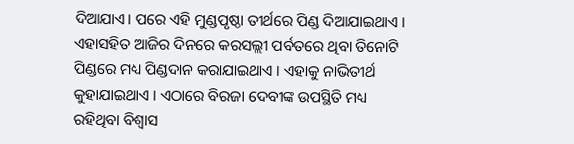ଦିଆଯାଏ। ପରେ ଏହି ମୁଣ୍ଡପୃଷ୍ଠା ତୀର୍ଥରେ ପିଣ୍ଡ ଦିଆଯାଇଥାଏ । ଏହାସହିତ ଆଜିର ଦିନରେ କରସଲ୍ଲୀ ପର୍ବତରେ ଥିବା ତିନୋଟି ପିଣ୍ଡରେ ମଧ୍ୟ ପିଣ୍ଡଦାନ କରାଯାଇଥାଏ । ଏହାକୁ ନାଭିତୀର୍ଥ କୁହାଯାଇଥାଏ । ଏଠାରେ ବିରଜା ଦେବୀଙ୍କ ଉପସ୍ଥିତି ମଧ୍ୟ ରହିଥିବା ବିଶ୍ବାସ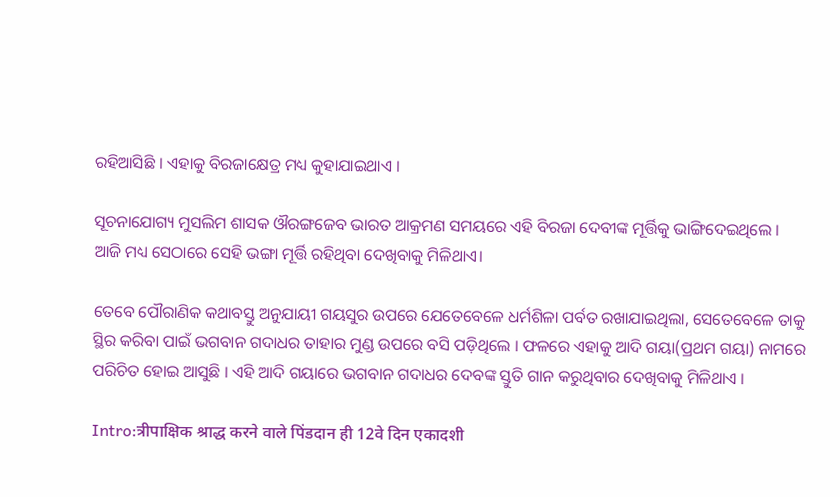ରହିଆସିଛି । ଏହାକୁ ବିରଜାକ୍ଷେତ୍ର ମଧ୍ୟ କୁହାଯାଇଥାଏ ।

ସୂଚନାଯୋଗ୍ୟ ମୁସଲିମ ଶାସକ ଔରଙ୍ଗଜେବ ଭାରତ ଆକ୍ରମଣ ସମୟରେ ଏହି ବିରଜା ଦେବୀଙ୍କ ମୂର୍ତ୍ତିକୁ ଭାଙ୍ଗିଦେଇଥିଲେ । ଆଜି ମଧ୍ୟ ସେଠାରେ ସେହି ଭଙ୍ଗା ମୂର୍ତ୍ତି ରହିଥିବା ଦେଖିବାକୁ ମିଳିଥାଏ।

ତେବେ ପୌରାଣିକ କଥାବସ୍ତୁ ଅନୁଯାୟୀ ଗୟସୁର ଉପରେ ଯେତେବେଳେ ଧର୍ମଶିଳା ପର୍ବତ ରଖାଯାଇଥିଲା, ସେତେବେଳେ ତାକୁ ସ୍ଥିର କରିବା ପାଇଁ ଭଗବାନ ଗଦାଧର ତାହାର ମୁଣ୍ଡ ଉପରେ ବସି ପଡ଼ିଥିଲେ । ଫଳରେ ଏହାକୁ ଆଦି ଗୟା(ପ୍ରଥମ ଗୟା) ନାମରେ ପରିଚିତ ହୋଇ ଆସୁଛି । ଏହି ଆଦି ଗୟାରେ ଭଗବାନ ଗଦାଧର ଦେବଙ୍କ ସ୍ତୁତି ଗାନ କରୁଥିବାର ଦେଖିବାକୁ ମିଳିଥାଏ ।

Intro:त्रीपाक्षिक श्राद्ध करने वाले पिंडदान ही 12वे दिन एकादशी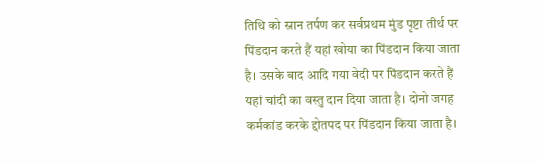तिथि को स्नान तर्पण कर सर्वप्रथम मुंड पृष्टा तीर्थ पर पिंडदान करते हैं यहां खोया का पिंडदान किया जाता है। उसके बाद आदि गया वेदी पर पिंडदान करते हैं यहां चांदी का वस्तु दान दिया जाता है। दोनो जगह कर्मकांड करके द्दोतपद पर पिंडदान किया जाता है।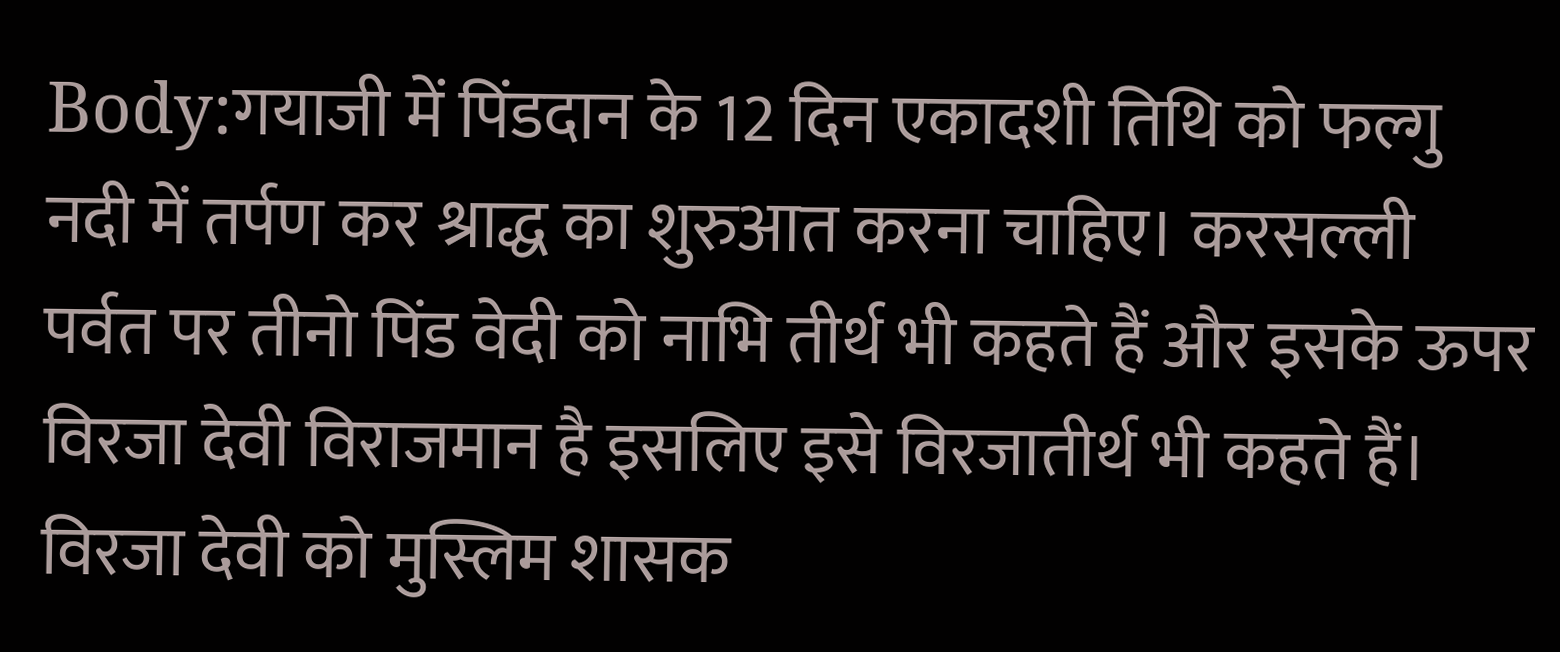Body:गयाजी में पिंडदान के 12 दिन एकादशी तिथि को फल्गु नदी में तर्पण कर श्राद्ध का शुरुआत करना चाहिए। करसल्ली पर्वत पर तीनो पिंड वेदी को नाभि तीर्थ भी कहते हैं और इसके ऊपर विरजा देवी विराजमान है इसलिए इसे विरजातीर्थ भी कहते हैं। विरजा देवी को मुस्लिम शासक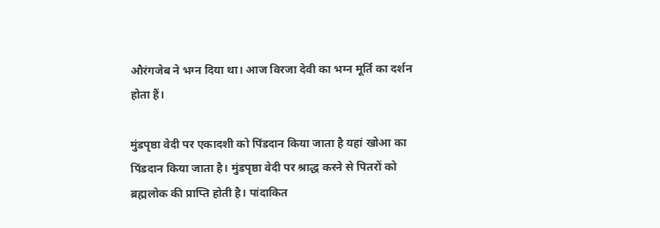औरंगजेब ने भग्न दिया था। आज विरजा देवी का भग्न मूर्ति का दर्शन होता हैं।

मुंडपृष्ठा वेदी पर एकादशी को पिंडदान किया जाता है यहां खोआ का पिंडदान किया जाता है। मुंडपृष्ठा वेदी पर श्राद्ध करने से पितरों को ब्रह्मलोक की प्राप्ति होती है। पांदाकित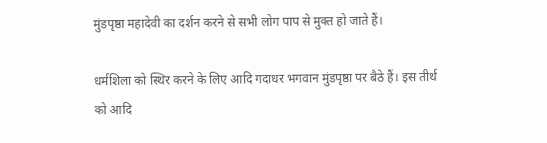मुंडपृष्ठा महादेवी का दर्शन करने से सभी लोग पाप से मुक्त हो जाते हैं।

धर्मशिला को स्थिर करने के लिए आदि गदाधर भगवान मुंडपृष्ठा पर बैठे हैं। इस तीर्थ को आदि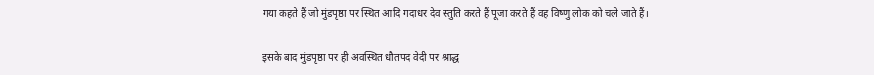गया कहते हैं जो मुंडपृष्ठा पर स्थित आदि गदाधर देव स्तुति करते हैं पूजा करते हैं वह विष्णु लोक को चले जाते हैं।

इसके बाद मुंडपृष्ठा पर ही अवस्थित धौतपद वेदी पर श्राद्ध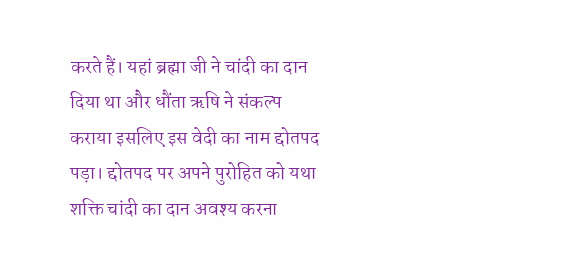करते हैं। यहां ब्रह्मा जी ने चांदी का दान दिया था और धौंता ऋषि ने संकल्प कराया इसलिए इस वेदी का नाम द्दोतपद पड़ा। द्दोतपद पर अपने पुरोहित को यथा शक्ति चांदी का दान अवश्य करना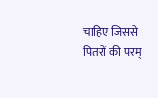चाहिए जिससे पितरों की परम्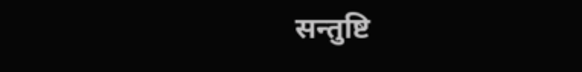सन्तुष्टि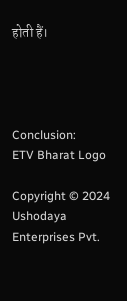होती हैं।




Conclusion:
ETV Bharat Logo

Copyright © 2024 Ushodaya Enterprises Pvt.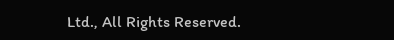Ltd., All Rights Reserved.